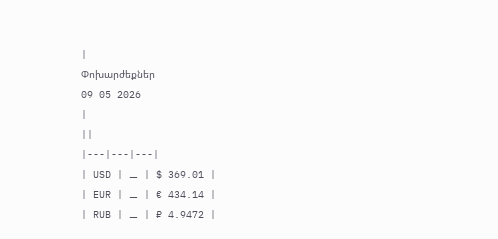|
Փոխարժեքներ
09 05 2026
|
||
|---|---|---|
| USD | ⚊ | $ 369.01 |
| EUR | ⚊ | € 434.14 |
| RUB | ⚊ | ₽ 4.9472 |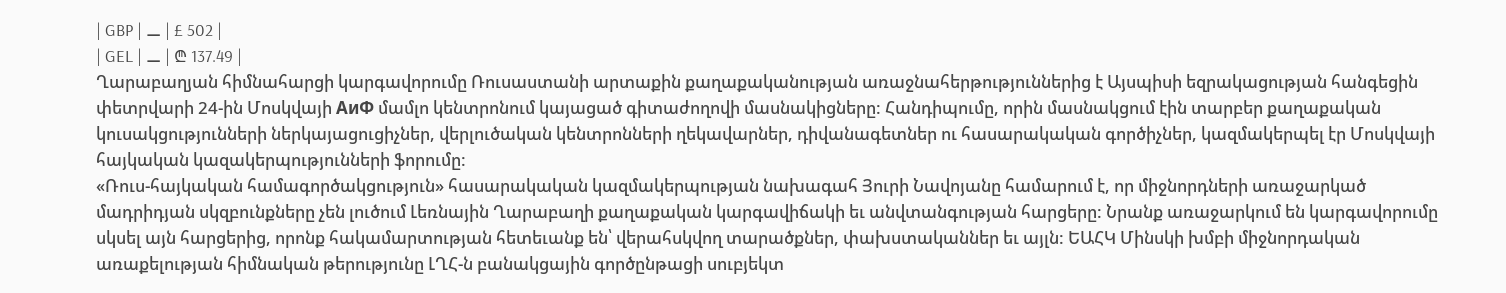| GBP | ⚊ | £ 502 |
| GEL | ⚊ | ₾ 137.49 |
Ղարաբաղյան հիմնահարցի կարգավորումը Ռուսաստանի արտաքին քաղաքականության առաջնահերթություններից է Այսպիսի եզրակացության հանգեցին փետրվարի 24-ին Մոսկվայի АиФ մամլո կենտրոնում կայացած գիտաժողովի մասնակիցները: Հանդիպումը, որին մասնակցում էին տարբեր քաղաքական կուսակցությունների ներկայացուցիչներ, վերլուծական կենտրոնների ղեկավարներ, դիվանագետներ ու հասարակական գործիչներ, կազմակերպել էր Մոսկվայի հայկական կազակերպությունների ֆորումը:
«Ռուս-հայկական համագործակցություն» հասարակական կազմակերպության նախագահ Յուրի Նավոյանը համարում է, որ միջնորդների առաջարկած մադրիդյան սկզբունքները չեն լուծում Լեռնային Ղարաբաղի քաղաքական կարգավիճակի եւ անվտանգության հարցերը: Նրանք առաջարկում են կարգավորումը սկսել այն հարցերից, որոնք հակամարտության հետեւանք են՝ վերահսկվող տարածքներ, փախստականներ եւ այլն: ԵԱՀԿ Մինսկի խմբի միջնորդական առաքելության հիմնական թերությունը ԼՂՀ-ն բանակցային գործընթացի սուբյեկտ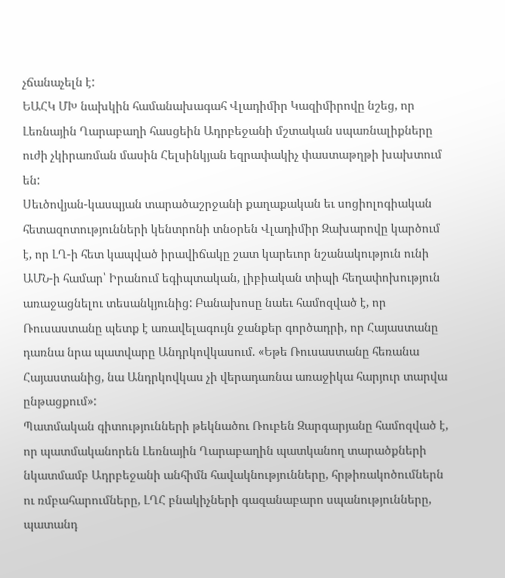չճանաչելն է:
ԵԱՀԿ ՄԽ նախկին համանախագահ Վլադիմիր Կազիմիրովը նշեց, որ Լեռնային Ղարաբաղի հասցեին Ադրբեջանի մշտական սպառնալիքները ուժի չկիրառման մասին Հելսինկյան եզրափակիչ փաստաթղթի խախտում են:
Սեւծովյան-կասպյան տարածաշրջանի քաղաքական եւ սոցիոլոգիական հետազոտությունների կենտրոնի տնօրեն Վլադիմիր Զախարովը կարծում է, որ ԼՂ-ի հետ կապված իրավիճակը շատ կարեւոր նշանակություն ունի ԱՄՆ-ի համար՝ Իրանում եգիպտական, լիբիական տիպի հեղափոխություն առաջացնելու տեսանկյունից: Բանախոսը նաեւ համոզված է, որ Ռուսաստանը պետք է առավելագույն ջանքեր գործադրի, որ Հայաստանը դառնա նրա պատվարը Անդրկովկասում. «Եթե Ռուսաստանը հեռանա Հայաստանից, նա Անդրկովկաս չի վերադառնա առաջիկա հարյուր տարվա ընթացքում»:
Պատմական գիտությունների թեկնածու Ռուբեն Զարգարյանը համոզված է, որ պատմականորեն Լեռնային Ղարաբաղին պատկանող տարածքների նկատմամբ Ադրբեջանի անհիմն հավակնությունները, հրթիռակոծումներն ու ռմբահարումները, ԼՂՀ բնակիչների գազանաբարո սպանությունները, պատանդ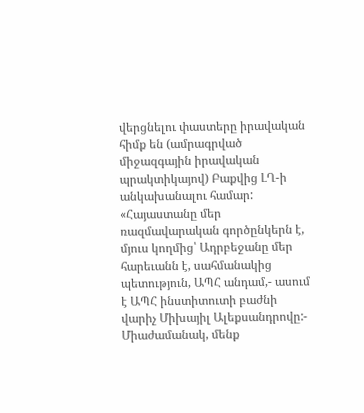վերցնելու փաստերը իրավական հիմք են (ամրագրված միջազգային իրավական պրակտիկայով) Բաքվից ԼՂ-ի անկախանալու համար:
«Հայաստանը մեր ռազմավարական գործընկերն է, մյուս կողմից՝ Ադրբեջանը մեր հարեւանն է, սահմանակից պետություն, ԱՊՀ անդամ,- ասում է ԱՊՀ ինստիտուտի բաժնի վարիչ Միխայիլ Ալեքսանդրովը:- Միաժամանակ, մենք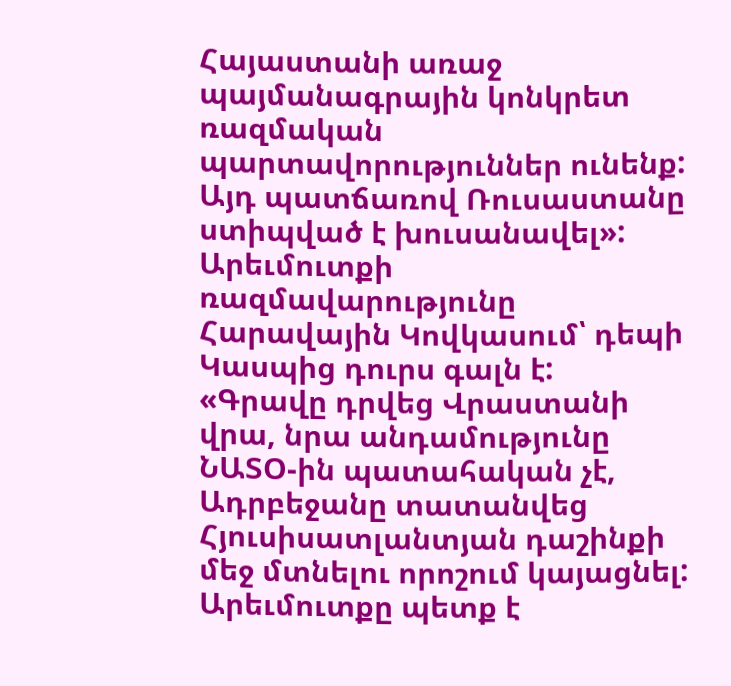Հայաստանի առաջ պայմանագրային կոնկրետ ռազմական պարտավորություններ ունենք: Այդ պատճառով Ռուսաստանը ստիպված է խուսանավել»: Արեւմուտքի ռազմավարությունը Հարավային Կովկասում՝ դեպի Կասպից դուրս գալն է: «Գրավը դրվեց Վրաստանի վրա, նրա անդամությունը ՆԱՏՕ-ին պատահական չէ, Ադրբեջանը տատանվեց Հյուսիսատլանտյան դաշինքի մեջ մտնելու որոշում կայացնել: Արեւմուտքը պետք է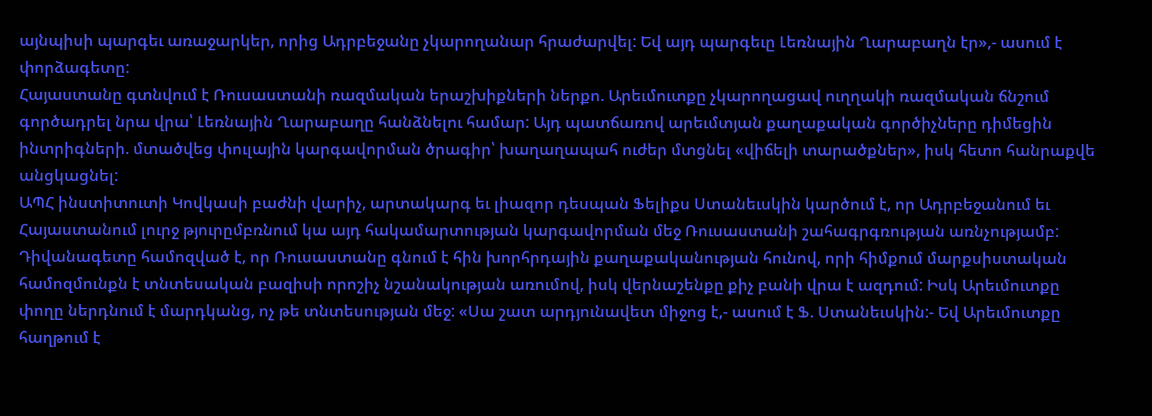այնպիսի պարգեւ առաջարկեր, որից Ադրբեջանը չկարողանար հրաժարվել: Եվ այդ պարգեւը Լեռնային Ղարաբաղն էր»,- ասում է փորձագետը:
Հայաստանը գտնվում է Ռուսաստանի ռազմական երաշխիքների ներքո. Արեւմուտքը չկարողացավ ուղղակի ռազմական ճնշում գործադրել նրա վրա՝ Լեռնային Ղարաբաղը հանձնելու համար: Այդ պատճառով արեւմտյան քաղաքական գործիչները դիմեցին ինտրիգների. մտածվեց փուլային կարգավորման ծրագիր՝ խաղաղապահ ուժեր մտցնել «վիճելի տարածքներ», իսկ հետո հանրաքվե անցկացնել:
ԱՊՀ ինստիտուտի Կովկասի բաժնի վարիչ, արտակարգ եւ լիազոր դեսպան Ֆելիքս Ստանեւսկին կարծում է, որ Ադրբեջանում եւ Հայաստանում լուրջ թյուրըմբռնում կա այդ հակամարտության կարգավորման մեջ Ռուսաստանի շահագրգռության առնչությամբ: Դիվանագետը համոզված է, որ Ռուսաստանը գնում է հին խորհրդային քաղաքականության հունով, որի հիմքում մարքսիստական համոզմունքն է տնտեսական բազիսի որոշիչ նշանակության առումով, իսկ վերնաշենքը քիչ բանի վրա է ազդում: Իսկ Արեւմուտքը փողը ներդնում է մարդկանց, ոչ թե տնտեսության մեջ: «Սա շատ արդյունավետ միջոց է,- ասում է Ֆ. Ստանեւսկին:- Եվ Արեւմուտքը հաղթում է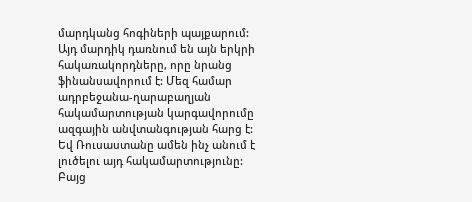մարդկանց հոգիների պայքարում: Այդ մարդիկ դառնում են այն երկրի հակառակորդները, որը նրանց ֆինանսավորում է: Մեզ համար ադրբեջանա-ղարաբաղյան հակամարտության կարգավորումը ազգային անվտանգության հարց է: Եվ Ռուսաստանը ամեն ինչ անում է լուծելու այդ հակամարտությունը: Բայց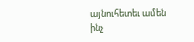այնուհետեւ ամեն ինչ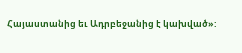Հայաստանից եւ Ադրբեջանից է կախված»: